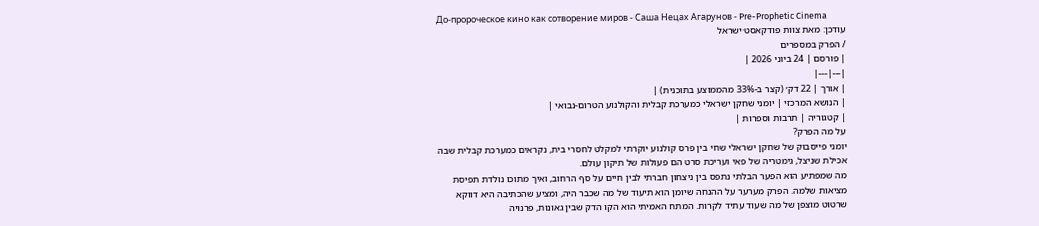До-пророческое кино как сотворение миров - Саша Нецах Агарунов - Pre-Prophetic Cinema
עודכן: מאת צוות פודקאסט·ישראל
/ הפרק במספרים
| פורסם | 24 ביוני 2026 |
|---|---|
| אורך | 22 דק׳ (קצר ב-33% מהממוצע בתוכנית) |
| הנושא המרכזי | יומני שחקן ישראלי כמערכת קבלית והקולנוע הטרום-נבואי |
| קטגוריה | תרבות וספרות |
על מה הפרק?
יומני פייסבוק של שחקן ישראלי שחי בין פרס קולנוע יוקרתי למקלט לחסרי בית, נקראים כמערכת קבלית שבה אכילת שניצל, גימטריה של פאי ועריכת סרט הם פעולות של תיקון עולם.
מה שמפתיע הוא הפער הבלתי נתפס בין ניצחון חברתי לבין חיים על סף הרחוב, ואיך מתוכו נולדת תפיסת מציאות שלמה. הפרק מערער על ההנחה שיומן הוא תיעוד של מה שכבר היה, ומציע שהכתיבה היא דווקא שרטוט מוצפן של מה שעוד עתיד לקרות. המתח האמיתי הוא הקו הדק שבין גאונות, פרנויה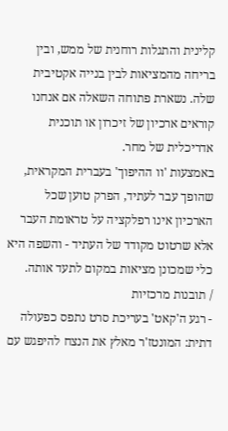קלינית והתגלות רוחנית של ממש, ובין בריחה מהמציאות לבין בנייה אקטיבית שלה. נשארת פתוחה השאלה אם אנחנו קוראים ארכיון של זיכרון או תוכנית אדריכלית של מחר.
באמצעות 'וו ההיפוך' בעברית המקראית, שהופך עבר לעתיד, הפרק טוען שכל הארכיון אינו רפלקציה על טראומת העבר אלא שרטוט מקודד של העתיד - והשפה היא כלי שמכונן מציאות במקום לתעד אותה.
/ תובנות מרכזיות
- רגע ה'קאט' בעריכת סרט נתפס כפעולה דתית: המונטז'ר מאלץ את הנצח להיפגש עם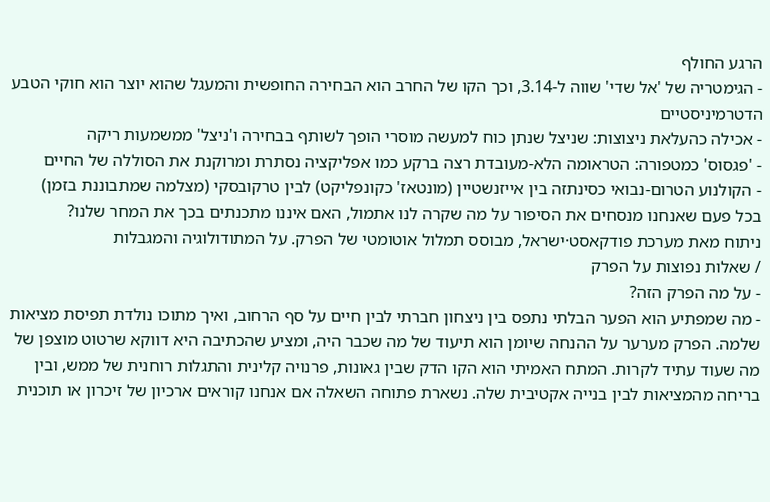הרגע החולף
- הגימטריה של 'אל שדי' שווה ל-3.14, וכך הקו של החרב הוא הבחירה החופשית והמעגל שהוא יוצר הוא חוקי הטבע הדטרמיניסטיים
- אכילה כהעלאת ניצוצות: שניצל שנתן כוח למעשה מוסרי הופך לשותף בבחירה ו'ניצל' ממשמעות ריקה
- 'פגסוס' כמטפורה: הטראומה הלא-מעובדת רצה ברקע כמו אפליקציה נסתרת ומרוקנת את הסוללה של החיים
- הקולנוע הטרום-נבואי כסינתזה בין אייזנשטיין (מונטאז' כקונפליקט) לבין טרקובסקי (מצלמה שמתבוננת בזמן)
בכל פעם שאנחנו מנסחים את הסיפור על מה שקרה לנו אתמול, האם איננו מתכנתים בכך את המחר שלנו?
ניתוח מאת מערכת פודקאסט·ישראל, מבוסס תמלול אוטומטי של הפרק. על המתודולוגיה והמגבלות
/ שאלות נפוצות על הפרק
- על מה הפרק הזה?
- מה שמפתיע הוא הפער הבלתי נתפס בין ניצחון חברתי לבין חיים על סף הרחוב, ואיך מתוכו נולדת תפיסת מציאות שלמה. הפרק מערער על ההנחה שיומן הוא תיעוד של מה שכבר היה, ומציע שהכתיבה היא דווקא שרטוט מוצפן של מה שעוד עתיד לקרות. המתח האמיתי הוא הקו הדק שבין גאונות, פרנויה קלינית והתגלות רוחנית של ממש, ובין בריחה מהמציאות לבין בנייה אקטיבית שלה. נשארת פתוחה השאלה אם אנחנו קוראים ארכיון של זיכרון או תוכנית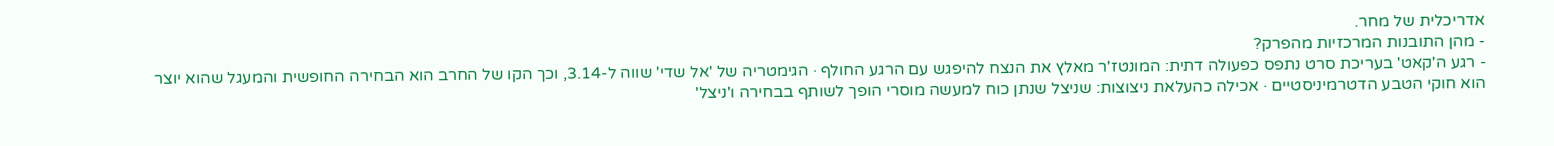אדריכלית של מחר.
- מהן התובנות המרכזיות מהפרק?
- רגע ה'קאט' בעריכת סרט נתפס כפעולה דתית: המונטז'ר מאלץ את הנצח להיפגש עם הרגע החולף · הגימטריה של 'אל שדי' שווה ל-3.14, וכך הקו של החרב הוא הבחירה החופשית והמעגל שהוא יוצר הוא חוקי הטבע הדטרמיניסטיים · אכילה כהעלאת ניצוצות: שניצל שנתן כוח למעשה מוסרי הופך לשותף בבחירה ו'ניצל'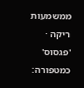ממשמעות ריקה · 'פגסוס' כמטפורה: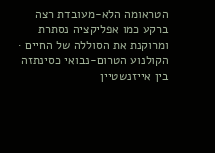הטראומה הלא-מעובדת רצה ברקע כמו אפליקציה נסתרת ומרוקנת את הסוללה של החיים · הקולנוע הטרום-נבואי כסינתזה בין אייזנשטיין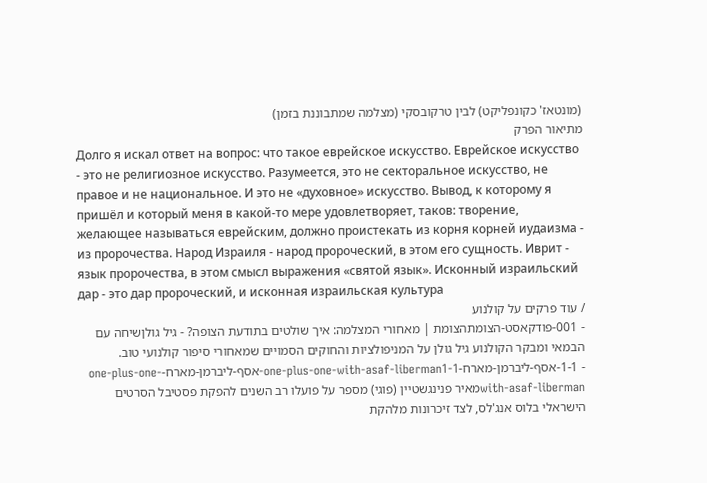(מונטאז' כקונפליקט) לבין טרקובסקי (מצלמה שמתבוננת בזמן)
מתיאור הפרק
Долго я искал ответ на вопрос: что такое еврейское искусство. Еврейское искусство - это не религиозное искусство. Разумеется, это не секторальное искусство, не правое и не национальное. И это не «духовное» искусство. Вывод, к которому я пришёл и который меня в какой-то мере удовлетворяет, таков: творение, желающее называться еврейским, должно проистекать из корня корней иудаизма - из пророчества. Народ Израиля - народ пророческий, в этом его сущность. Иврит - язык пророчества, в этом смысл выражения «святой язык». Исконный израильский дар - это дар пророческий, и исконная израильская культура
/ עוד פרקים על קולנוע
- 001-פודקאסט-הצומתהצומת | מאחורי המצלמה: איך שולטים בתודעת הצופה? - גיל גולןשיחה עם הבמאי ומבקר הקולנוע גיל גולן על המניפולציות והחוקים הסמויים שמאחורי סיפור קולנועי טוב.
- 1-1-אסף-ליברמן-מארח-one-plus-one-with-asaf-liberman1-1-אסף-ליברמן-מארח-one-plus-one-with-asaf-libermanמאיר פנינגשטיין (פוגי) מספר על פועלו רב השנים להפקת פסטיבל הסרטים הישראלי בלוס אנג'לס, לצד זיכרונות מלהקת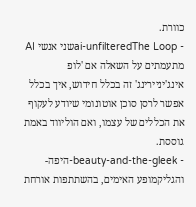כוורת.
- ai-unfilteredThe Loopשני אנשי AI מתעמתים על השאלה אם 'לופ אינג'יניירינג' זה בכלל חידוש, איך בכלל אפשר לרסן סוכן אוטונומי שיודע לעקוף את הכללים של עצמו, ואם הוליווד באמת גוססת.
- beauty-and-the-gleek-היפה-והגליקמופע האימים, בהשתתפות אורחת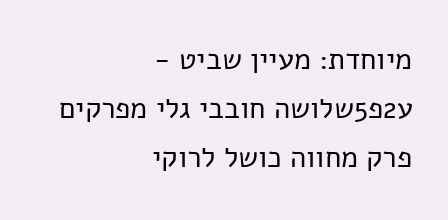מיוחדת: מעיין שביט - ע2פ5שלושה חובבי גלי מפרקים פרק מחווה כושל לרוקי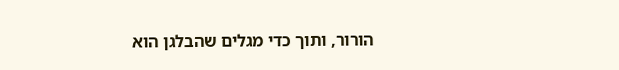הורור, ותוך כדי מגלים שהבלגן הוא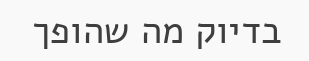בדיוק מה שהופך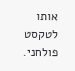אותו לטקסט פולחני.